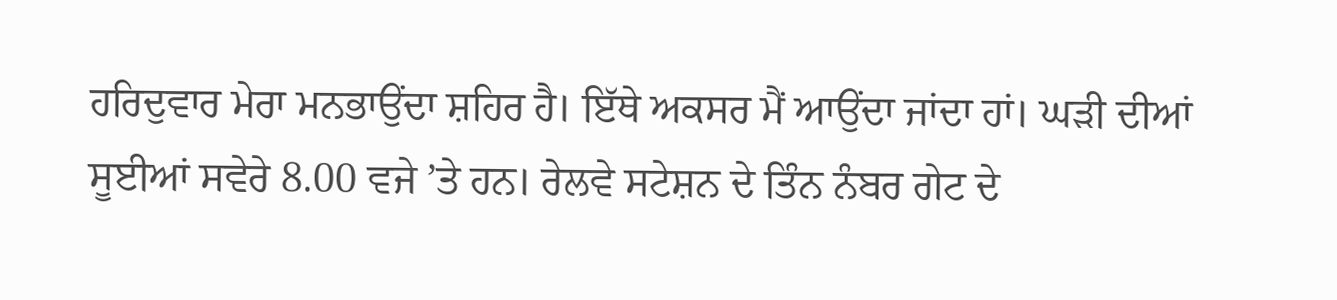ਹਰਿਦੁਵਾਰ ਮੇਰਾ ਮਨਭਾਉਂਦਾ ਸ਼ਹਿਰ ਹੈ। ਇੱਥੇ ਅਕਸਰ ਮੈਂ ਆਉਂਦਾ ਜਾਂਦਾ ਹਾਂ। ਘੜੀ ਦੀਆਂ ਸੂਈਆਂ ਸਵੇਰੇ 8.00 ਵਜੇ ’ਤੇ ਹਨ। ਰੇਲਵੇ ਸਟੇਸ਼ਨ ਦੇ ਤਿੰਨ ਨੰਬਰ ਗੇਟ ਦੇ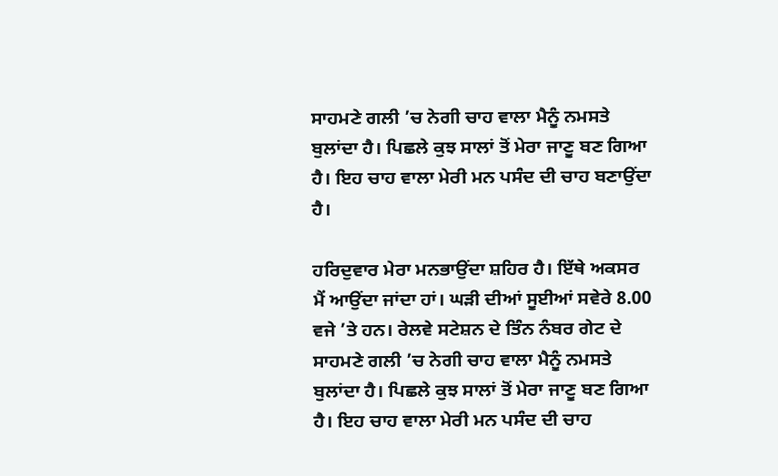ਸਾਹਮਣੇ ਗਲੀ ’ਚ ਨੇਗੀ ਚਾਹ ਵਾਲਾ ਮੈਨੂੰ ਨਮਸਤੇ ਬੁਲਾਂਦਾ ਹੈ। ਪਿਛਲੇ ਕੁਝ ਸਾਲਾਂ ਤੋਂ ਮੇਰਾ ਜਾਣੂ ਬਣ ਗਿਆ ਹੈ। ਇਹ ਚਾਹ ਵਾਲਾ ਮੇਰੀ ਮਨ ਪਸੰਦ ਦੀ ਚਾਹ ਬਣਾਉਂਦਾ ਹੈ।

ਹਰਿਦੁਵਾਰ ਮੇਰਾ ਮਨਭਾਉਂਦਾ ਸ਼ਹਿਰ ਹੈ। ਇੱਥੇ ਅਕਸਰ ਮੈਂ ਆਉਂਦਾ ਜਾਂਦਾ ਹਾਂ। ਘੜੀ ਦੀਆਂ ਸੂਈਆਂ ਸਵੇਰੇ 8.00 ਵਜੇ ’ਤੇ ਹਨ। ਰੇਲਵੇ ਸਟੇਸ਼ਨ ਦੇ ਤਿੰਨ ਨੰਬਰ ਗੇਟ ਦੇ ਸਾਹਮਣੇ ਗਲੀ ’ਚ ਨੇਗੀ ਚਾਹ ਵਾਲਾ ਮੈਨੂੰ ਨਮਸਤੇ ਬੁਲਾਂਦਾ ਹੈ। ਪਿਛਲੇ ਕੁਝ ਸਾਲਾਂ ਤੋਂ ਮੇਰਾ ਜਾਣੂ ਬਣ ਗਿਆ ਹੈ। ਇਹ ਚਾਹ ਵਾਲਾ ਮੇਰੀ ਮਨ ਪਸੰਦ ਦੀ ਚਾਹ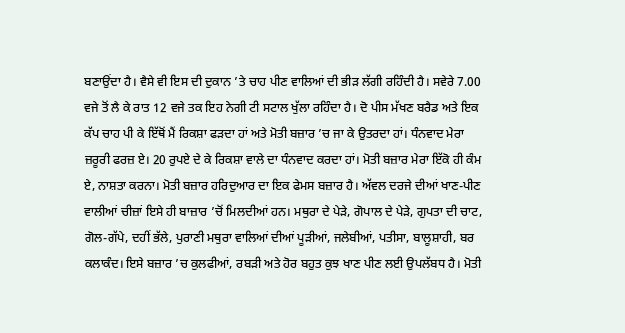ਬਣਾਉਂਦਾ ਹੈ। ਵੈਸੇ ਵੀ ਇਸ ਦੀ ਦੁਕਾਨ ’ਤੇ ਚਾਹ ਪੀਣ ਵਾਲਿਆਂ ਦੀ ਭੀੜ ਲੱਗੀ ਰਹਿੰਦੀ ਹੈ। ਸਵੇਰੇ 7.00 ਵਜੇ ਤੋਂ ਲੈ ਕੇ ਰਾਤ 12 ਵਜੇ ਤਕ ਇਹ ਨੇਗੀ ਟੀ ਸਟਾਲ ਖੁੱਲਾ ਰਹਿੰਦਾ ਹੈ। ਦੋ ਪੀਸ ਮੱਖਣ ਬਰੈਡ ਅਤੇ ਇਕ ਕੱਪ ਚਾਹ ਪੀ ਕੇ ਇੱਥੋਂ ਮੈਂ ਰਿਕਸ਼ਾ ਫੜਦਾ ਹਾਂ ਅਤੇ ਮੋਤੀ ਬਜ਼ਾਰ ’ਚ ਜਾ ਕੇ ਉਤਰਦਾ ਹਾਂ। ਧੰਨਵਾਦ ਮੇਰਾ ਜ਼ਰੂਰੀ ਫਰਜ਼ ਏ। 20 ਰੁਪਏ ਦੇ ਕੇ ਰਿਕਸ਼ਾ ਵਾਲੇ ਦਾ ਧੰਨਵਾਦ ਕਰਦਾ ਹਾਂ। ਮੋਤੀ ਬਜ਼ਾਰ ਮੇਰਾ ਇੱਕੋ ਹੀ ਕੰਮ ਏ, ਨਾਸ਼ਤਾ ਕਰਨਾ। ਮੋਤੀ ਬਜ਼ਾਰ ਹਰਿਦੁਆਰ ਦਾ ਇਕ ਫੇਮਸ ਬਜ਼ਾਰ ਹੈ। ਅੱਵਲ ਦਰਜੇ ਦੀਆਂ ਖਾਣ-ਪੀਣ ਵਾਲੀਆਂ ਚੀਜ਼ਾਂ ਇਸੇ ਹੀ ਬਾਜ਼ਾਰ ’ਚੋਂ ਮਿਲਦੀਆਂ ਹਨ। ਮਥੁਰਾ ਦੇ ਪੇੜੇ, ਗੋਪਾਲ ਦੇ ਪੇੜੇ, ਗੁਪਤਾ ਦੀ ਚਾਟ, ਗੋਲ-ਗੱਪੇ, ਦਹੀਂ ਭੱਲੇ, ਪੁਰਾਣੀ ਮਥੁਰਾ ਵਾਲਿਆਂ ਦੀਆਂ ਪੂੜੀਆਂ, ਜਲੇਬੀਆਂ, ਪਤੀਸਾ, ਬਾਲੂਸ਼ਾਹੀ, ਬਰ ਕਲਾਕੰਦ। ਇਸੇ ਬਜ਼ਾਰ ’ਚ ਕੁਲਫੀਆਂ, ਰਬੜੀ ਅਤੇ ਹੋਰ ਬਹੁਤ ਕੁਝ ਖਾਣ ਪੀਣ ਲਈ ਉਪਲੱਬਧ ਹੈ। ਮੋਤੀ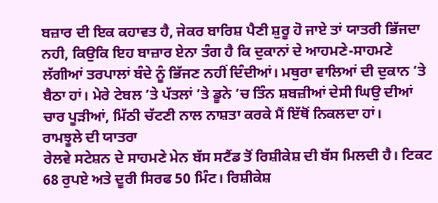ਬਜ਼ਾਰ ਦੀ ਇਕ ਕਹਾਵਤ ਹੈ, ਜੇਕਰ ਬਾਰਿਸ਼ ਪੈਣੀ ਸ਼ੁਰੂ ਹੋ ਜਾਏ ਤਾਂ ਯਾਤਰੀ ਭਿੱਜਦਾ ਨਹੀ, ਕਿਉਕਿ ਇਹ ਬਾਜ਼ਾਰ ਏਨਾ ਤੰਗ ਹੈ ਕਿ ਦੁਕਾਨਾਂ ਦੇ ਆਹਮਣੇ-ਸਾਹਮਣੇ ਲੱਗੀਆਂ ਤਰਪਾਲਾਂ ਬੰਦੇ ਨੂੰ ਭਿੱਜਣ ਨਹੀਂ ਦਿੰਦੀਆਂ। ਮਥੁਰਾ ਵਾਲਿਆਂ ਦੀ ਦੁਕਾਨ ’ਤੇ ਬੈਠਾ ਹਾਂ। ਮੇਰੇ ਟੇਬਲ ’ਤੇ ਪੱਤਲਾਂ ’ਤੇ ਡੂਨੇ ’ਚ ਤਿੰਨ ਸ਼ਬਜ਼ੀਆਂ ਦੇਸੀ ਘਿਉ ਦੀਆਂ ਚਾਰ ਪੂੜੀਆਂ, ਮਿੱਠੀ ਚੱਟਣੀ ਨਾਲ ਨਾਸ਼ਤਾ ਕਰਕੇ ਮੈਂ ਇੱਥੋਂ ਨਿਕਲਦਾ ਹਾਂ।
ਰਾਮਝੂਲੇ ਦੀ ਯਾਤਰਾ
ਰੇਲਵੇ ਸਟੇਸ਼ਨ ਦੇ ਸਾਹਮਣੇ ਮੇਨ ਬੱਸ ਸਟੈਂਡ ਤੋਂ ਰਿਸ਼ੀਕੇਸ਼ ਦੀ ਬੱਸ ਮਿਲਦੀ ਹੈ। ਟਿਕਟ 68 ਰੁਪਏ ਅਤੇ ਦੂਰੀ ਸਿਰਫ 50 ਮਿੰਟ। ਰਿਸ਼ੀਕੇਸ਼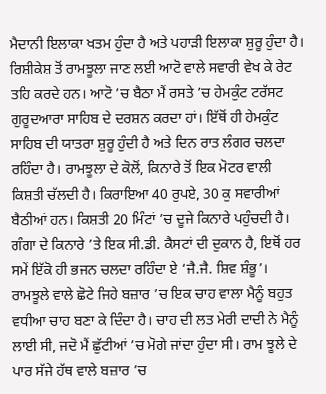ਮੈਦਾਨੀ ਇਲਾਕਾ ਖਤਮ ਹੁੰਦਾ ਹੈ ਅਤੇ ਪਹਾੜੀ ਇਲਾਕਾ ਸ਼ੁਰੂ ਹੁੰਦਾ ਹੈ। ਰਿਸ਼ੀਕੇਸ਼ ਤੋਂ ਰਾਮਝੂਲਾ ਜਾਣ ਲਈ ਆਟੋ ਵਾਲੇ ਸਵਾਰੀ ਵੇਖ ਕੇ ਰੇਟ ਤਹਿ ਕਰਦੇ ਹਨ। ਆਟੋ ’ਚ ਬੈਠਾ ਮੈਂ ਰਸਤੇ ’ਚ ਹੇਮਕੁੰਟ ਟਰੱਸਟ ਗੁਰੂਦਆਰਾ ਸਾਹਿਬ ਦੇ ਦਰਸ਼ਨ ਕਰਦਾ ਹਾਂ। ਇੱਥੋਂ ਹੀ ਹੇਮਕੁੰਟ ਸਾਹਿਬ ਦੀ ਯਾਤਰਾ ਸ਼ੁਰੂ ਹੁੰਦੀ ਹੈ ਅਤੇ ਦਿਨ ਰਾਤ ਲੰਗਰ ਚਲਦਾ ਰਹਿੰਦਾ ਹੈ। ਰਾਮਝੂਲਾ ਦੇ ਕੋਲੋਂ, ਕਿਨਾਰੇ ਤੋਂ ਇਕ ਮੋਟਰ ਵਾਲੀ ਕਿਸ਼ਤੀ ਚੱਲਦੀ ਹੈ। ਕਿਰਾਇਆ 40 ਰੁਪਏ, 30 ਕੁ ਸਵਾਰੀਆਂ ਬੈਠੀਆਂ ਹਨ। ਕਿਸ਼ਤੀ 20 ਮਿੰਟਾਂ ’ਚ ਦੂਜੇ ਕਿਨਾਰੇ ਪਹੁੰਚਦੀ ਹੈ। ਗੰਗਾ ਦੇ ਕਿਨਾਰੇ ’ਤੇ ਇਕ ਸੀ.ਡੀ. ਕੈਸਟਾਂ ਦੀ ਦੁਕਾਨ ਹੈ, ਇਥੋਂ ਹਰ ਸਮੇਂ ਇੱਕੋ ਹੀ ਭਜਨ ਚਲਦਾ ਰਹਿੰਦਾ ਏ ‘ਜੈ.ਜੈ. ਸ਼ਿਵ ਸ਼ੰਭੂ’। ਰਾਮਝੂਲੇ ਵਾਲੇ ਛੋਟੇ ਜਿਹੇ ਬਜ਼ਾਰ ’ਚ ਇਕ ਚਾਹ ਵਾਲਾ ਮੈਨੂੰ ਬਹੁਤ ਵਧੀਆ ਚਾਹ ਬਣਾ ਕੇ ਦਿੰਦਾ ਹੈ। ਚਾਹ ਦੀ ਲਤ ਮੇਰੀ ਦਾਦੀ ਨੇ ਮੈਨੂੰ ਲਾਈ ਸੀ, ਜਦੋ ਮੈਂ ਛੁੱਟੀਆਂ ’ਚ ਮੋਗੇ ਜਾਂਦਾ ਹੁੰਦਾ ਸੀ। ਰਾਮ ਝੂਲੇ ਦੇ ਪਾਰ ਸੱਜੇ ਹੱਥ ਵਾਲੇ ਬਜ਼ਾਰ ’ਚ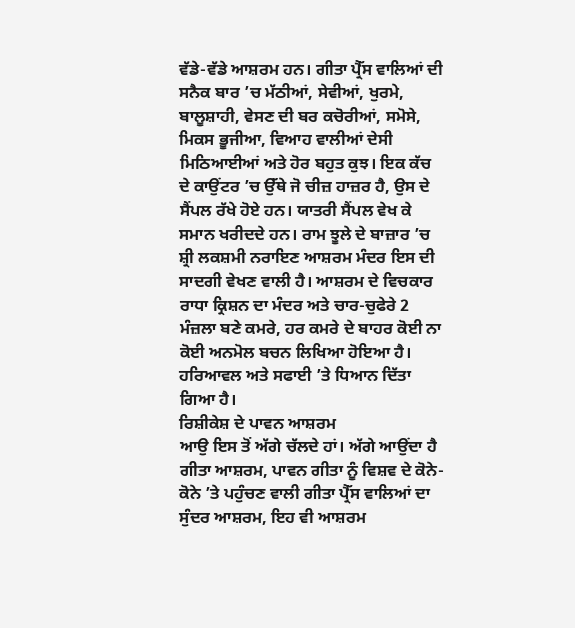ਵੱਡੇ-ਵੱਡੇ ਆਸ਼ਰਮ ਹਨ। ਗੀਤਾ ਪ੍ਰੈੱਸ ਵਾਲਿਆਂ ਦੀ ਸਨੈਕ ਬਾਰ ’ਚ ਮੱਠੀਆਂ, ਸੇਵੀਆਂ, ਖੁਰਮੇ, ਬਾਲੂਸ਼ਾਹੀ, ਵੇਸਣ ਦੀ ਬਰ ਕਚੋਰੀਆਂ, ਸਮੋਸੇ, ਮਿਕਸ ਭੂਜੀਆ, ਵਿਆਹ ਵਾਲੀਆਂ ਦੇਸੀ ਮਿਠਿਆਈਆਂ ਅਤੇ ਹੋਰ ਬਹੁਤ ਕੁਝ। ਇਕ ਕੱਚ ਦੇ ਕਾਉਂਟਰ ’ਚ ਉੱਥੇ ਜੋ ਚੀਜ਼ ਹਾਜ਼ਰ ਹੈ, ਉਸ ਦੇ ਸੈਂਪਲ ਰੱਖੇ ਹੋਏ ਹਨ। ਯਾਤਰੀ ਸੈਂਪਲ ਵੇਖ ਕੇ ਸਮਾਨ ਖਰੀਦਦੇ ਹਨ। ਰਾਮ ਝੂਲੇ ਦੇ ਬਾਜ਼ਾਰ ’ਚ ਸ਼੍ਰੀ ਲਕਸ਼ਮੀ ਨਰਾਇਣ ਆਸ਼ਰਮ ਮੰਦਰ ਇਸ ਦੀ ਸਾਦਗੀ ਵੇਖਣ ਵਾਲੀ ਹੈ। ਆਸ਼ਰਮ ਦੇ ਵਿਚਕਾਰ ਰਾਧਾ ਕ੍ਰਿਸ਼ਨ ਦਾ ਮੰਦਰ ਅਤੇ ਚਾਰ-ਚੁਫੇਰੇ 2 ਮੰਜ਼ਲਾ ਬਣੇ ਕਮਰੇ, ਹਰ ਕਮਰੇ ਦੇ ਬਾਹਰ ਕੋਈ ਨਾ ਕੋਈ ਅਨਮੋਲ ਬਚਨ ਲਿਖਿਆ ਹੋਇਆ ਹੈ। ਹਰਿਆਵਲ ਅਤੇ ਸਫਾਈ ’ਤੇ ਧਿਆਨ ਦਿੱਤਾ ਗਿਆ ਹੈ।
ਰਿਸ਼ੀਕੇਸ਼ ਦੇ ਪਾਵਨ ਆਸ਼ਰਮ
ਆਉ ਇਸ ਤੋਂ ਅੱਗੇ ਚੱਲਦੇ ਹਾਂ। ਅੱਗੇ ਆਉਂਦਾ ਹੈ ਗੀਤਾ ਆਸ਼ਰਮ, ਪਾਵਨ ਗੀਤਾ ਨੂੰ ਵਿਸ਼ਵ ਦੇ ਕੋਨੇ-ਕੋਨੇ ’ਤੇ ਪਹੁੰਚਣ ਵਾਲੀ ਗੀਤਾ ਪ੍ਰੈੱਸ ਵਾਲਿਆਂ ਦਾ ਸੁੰਦਰ ਆਸ਼ਰਮ, ਇਹ ਵੀ ਆਸ਼ਰਮ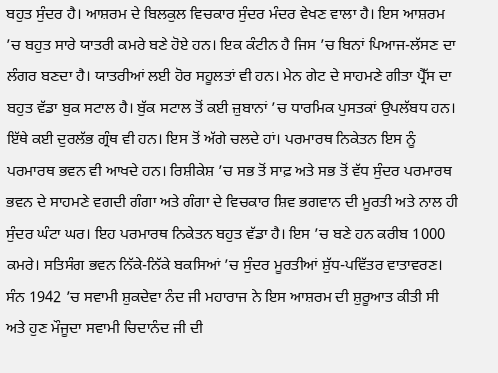ਬਹੁਤ ਸੁੰਦਰ ਹੈ। ਆਸ਼ਰਮ ਦੇ ਬਿਲਕੁਲ ਵਿਚਕਾਰ ਸੁੰਦਰ ਮੰਦਰ ਵੇਖਣ ਵਾਲਾ ਹੈ। ਇਸ ਆਸ਼ਰਮ ’ਚ ਬਹੁਤ ਸਾਰੇ ਯਾਤਰੀ ਕਮਰੇ ਬਣੇ ਹੋਏ ਹਨ। ਇਕ ਕੰਟੀਨ ਹੈ ਜਿਸ ’ਚ ਬਿਨਾਂ ਪਿਆਜ-ਲੱਸਣ ਦਾ ਲੰਗਰ ਬਣਦਾ ਹੈ। ਯਾਤਰੀਆਂ ਲਈ ਹੋਰ ਸਹੂਲਤਾਂ ਵੀ ਹਨ। ਮੇਨ ਗੇਟ ਦੇ ਸਾਹਮਣੇ ਗੀਤਾ ਪ੍ਰੈੱਸ ਦਾ ਬਹੁਤ ਵੱਡਾ ਬੁਕ ਸਟਾਲ ਹੈ। ਬੁੱਕ ਸਟਾਲ ਤੋਂ ਕਈ ਜ਼ੁਬਾਨਾਂ ’ਚ ਧਾਰਮਿਕ ਪੁਸਤਕਾਂ ਉਪਲੱਬਧ ਹਨ। ਇੱਥੇ ਕਈ ਦੁਰਲੱਭ ਗ੍ਰੰਥ ਵੀ ਹਨ। ਇਸ ਤੋਂ ਅੱਗੇ ਚਲਦੇ ਹਾਂ। ਪਰਮਾਰਥ ਨਿਕੇਤਨ ਇਸ ਨੂੰ ਪਰਮਾਰਥ ਭਵਨ ਵੀ ਆਖਦੇ ਹਨ। ਰਿਸ਼ੀਕੇਸ਼ ’ਚ ਸਭ ਤੋਂ ਸਾਫ਼ ਅਤੇ ਸਭ ਤੋਂ ਵੱਧ ਸੁੰਦਰ ਪਰਮਾਰਥ ਭਵਨ ਦੇ ਸਾਹਮਣੇ ਵਗਦੀ ਗੰਗਾ ਅਤੇ ਗੰਗਾ ਦੇ ਵਿਚਕਾਰ ਸ਼ਿਵ ਭਗਵਾਨ ਦੀ ਮੂਰਤੀ ਅਤੇ ਨਾਲ ਹੀ ਸੁੰਦਰ ਘੰਟਾ ਘਰ। ਇਹ ਪਰਮਾਰਥ ਨਿਕੇਤਨ ਬਹੁਤ ਵੱਡਾ ਹੈ। ਇਸ ’ਚ ਬਣੇ ਹਨ ਕਰੀਬ 1000 ਕਮਰੇ। ਸਤਿਸੰਗ ਭਵਨ ਨਿੱਕੇ-ਨਿੱਕੇ ਬਕਸਿਆਂ ’ਚ ਸੁੰਦਰ ਮੂਰਤੀਆਂ ਸ਼ੁੱਧ-ਪਵਿੱਤਰ ਵਾਤਾਵਰਣ। ਸੰਨ 1942 ’ਚ ਸਵਾਮੀ ਸ਼ੁਕਦੇਵਾ ਨੰਦ ਜੀ ਮਹਾਰਾਜ ਨੇ ਇਸ ਆਸ਼ਰਮ ਦੀ ਸ਼ੁਰੂਆਤ ਕੀਤੀ ਸੀ ਅਤੇ ਹੁਣ ਮੌਜੂਦਾ ਸਵਾਮੀ ਚਿਦਾਨੰਦ ਜੀ ਦੀ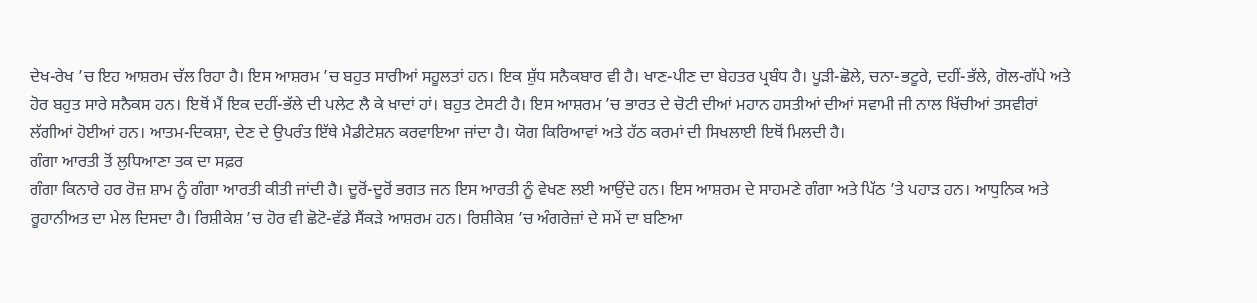ਦੇਖ-ਰੇਖ ’ਚ ਇਹ ਆਸ਼ਰਮ ਚੱਲ ਰਿਹਾ ਹੈ। ਇਸ ਆਸ਼ਰਮ ’ਚ ਬਹੁਤ ਸਾਰੀਆਂ ਸਹੂਲਤਾਂ ਹਨ। ਇਕ ਸ਼ੁੱਧ ਸਨੈਕਬਾਰ ਵੀ ਹੈ। ਖਾਣ-ਪੀਣ ਦਾ ਬੇਹਤਰ ਪ੍ਰਬੰਧ ਹੈ। ਪੂੜੀ-ਛੋਲੇ, ਚਨਾ-ਭਟੂਰੇ, ਦਹੀਂ-ਭੱਲੇ, ਗੋਲ-ਗੱਪੇ ਅਤੇ ਹੋਰ ਬਹੁਤ ਸਾਰੇ ਸਨੈਕਸ ਹਨ। ਇਥੋਂ ਮੈਂ ਇਕ ਦਹੀਂ-ਭੱਲੇ ਦੀ ਪਲੇਟ ਲੈ ਕੇ ਖਾਦਾਂ ਹਾਂ। ਬਹੁਤ ਟੇਸਟੀ ਹੈ। ਇਸ ਆਸ਼ਰਮ ’ਚ ਭਾਰਤ ਦੇ ਚੋਟੀ ਦੀਆਂ ਮਹਾਨ ਹਸਤੀਆਂ ਦੀਆਂ ਸਵਾਮੀ ਜੀ ਨਾਲ ਖਿੱਚੀਆਂ ਤਸਵੀਰਾਂ ਲੱਗੀਆਂ ਹੋਈਆਂ ਹਨ। ਆਤਮ-ਦਿਕਸ਼ਾ, ਦੇਣ ਦੇ ਉਪਰੰਤ ਇੱਥੇ ਮੈਡੀਟੇਸ਼ਨ ਕਰਵਾਇਆ ਜਾਂਦਾ ਹੈ। ਯੋਗ ਕਿਰਿਆਵਾਂ ਅਤੇ ਹੱਠ ਕਰਮਾਂ ਦੀ ਸਿਖਲਾਈ ਇਥੋਂ ਮਿਲਦੀ ਹੈ।
ਗੰਗਾ ਆਰਤੀ ਤੋਂ ਲੁਧਿਆਣਾ ਤਕ ਦਾ ਸਫ਼ਰ
ਗੰਗਾ ਕਿਨਾਰੇ ਹਰ ਰੋਜ਼ ਸ਼ਾਮ ਨੂੰ ਗੰਗਾ ਆਰਤੀ ਕੀਤੀ ਜਾਂਦੀ ਹੈ। ਦੂਰੋਂ-ਦੂਰੋਂ ਭਗਤ ਜਨ ਇਸ ਆਰਤੀ ਨੂੰ ਵੇਖਣ ਲਈ ਆਉਂਦੇ ਹਨ। ਇਸ ਆਸ਼ਰਮ ਦੇ ਸਾਹਮਣੇ ਗੰਗਾ ਅਤੇ ਪਿੱਠ ’ਤੇ ਪਹਾੜ ਹਨ। ਆਧੁਨਿਕ ਅਤੇ ਰੂਹਾਨੀਅਤ ਦਾ ਮੇਲ ਦਿਸਦਾ ਹੈ। ਰਿਸ਼ੀਕੇਸ਼ ’ਚ ਹੋਰ ਵੀ ਛੋਟੋ-ਵੱਡੇ ਸੈਂਕੜੇ ਆਸ਼ਰਮ ਹਨ। ਰਿਸ਼ੀਕੇਸ਼ ’ਚ ਅੰਗਰੇਜ਼ਾਂ ਦੇ ਸਮੇਂ ਦਾ ਬਣਿਆ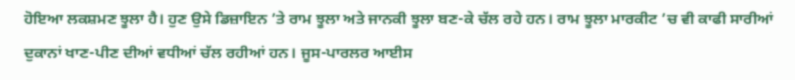ਹੋਇਆ ਲਕਸ਼ਮਣ ਝੂਲਾ ਹੈ। ਹੁਣ ਉਸੇ ਡਿਜ਼ਾਇਨ ’ਤੇ ਰਾਮ ਝੂਲਾ ਅਤੇ ਜਾਨਕੀ ਝੂਲਾ ਬਣ-ਕੇ ਚੱਲ ਰਹੇ ਹਨ। ਰਾਮ ਝੂਲਾ ਮਾਰਕੀਟ ’ਚ ਵੀ ਕਾਫੀ ਸਾਰੀਆਂ ਦੁਕਾਨਾਂ ਖਾਣ-ਪੀਣ ਦੀਆਂ ਵਧੀਆਂ ਚੱਲ ਰਹੀਆਂ ਹਨ। ਜੂਸ-ਪਾਰਲਰ ਆਈਸ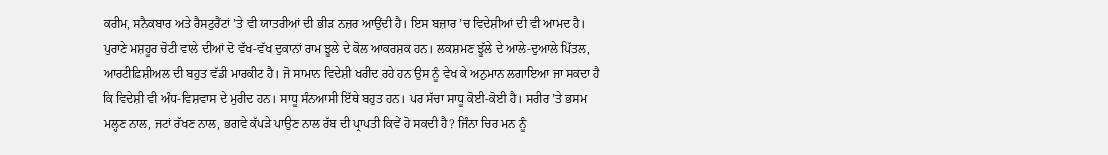ਕਰੀਮ, ਸਨੈਕਬਾਰ ਅਤੇ ਰੈਸਟੁਰੈਂਟਾਂ ’ਤੇ ਵੀ ਯਾਤਰੀਆਂ ਦੀ ਭੀੜ ਨਜ਼ਰ ਆਉਂਦੀ ਹੈ। ਇਸ ਬਜ਼ਾਰ ’ਚ ਵਿਦੇਸ਼ੀਆਂ ਦੀ ਵੀ ਆਮਦ ਹੈ। ਪੁਰਾਣੇ ਮਸ਼ਹੂਰ ਚੋਟੀ ਵਾਲੇ ਦੀਆਂ ਦੋ ਵੱਖ-ਵੱਖ ਦੁਕਾਨਾਂ ਰਾਮ ਝੂਲੇ ਦੇ ਕੋਲ ਆਕਰਸ਼ਕ ਹਨ। ਲਕਸ਼ਮਣ ਝੂੱਲੇ ਦੇ ਆਲੇ-ਦੁਆਲੇ ਪਿੱਤਲ, ਆਰਟੀਫ਼ਿਸ਼ੀਅਲ ਦੀ ਬਹੁਤ ਵੱਡੀ ਮਾਰਕੀਟ ਹੈ। ਜੋ ਸਾਮਾਨ ਵਿਦੇਸ਼ੀ ਖਰੀਦ ਰਹੇ ਹਨ ਉਸ ਨੂੰ ਵੇਖ ਕੇ ਅਨੁਮਾਨ ਲਗਾਇਆ ਜਾ ਸਕਦਾ ਹੈ ਕਿ ਵਿਦੇਸ਼ੀ ਵੀ ਅੰਧ-ਵਿਸ਼ਵਾਸ ਦੇ ਮੁਰੀਦ ਹਨ। ਸਾਧੂ ਸੰਨਆਸੀ ਇੱਥੇ ਬਹੁਤ ਹਨ। ਪਰ ਸੱਚਾ ਸਾਧੂ ਕੋਈ-ਕੋਈ ਹੈ। ਸਰੀਰ ’ਤੇ ਭਸਮ ਮਲ੍ਹਣ ਨਾਲ, ਜਟਾਂ ਰੱਖਣ ਨਾਲ, ਭਗਵੇ ਕੱਪੜੇ ਪਾਉਣ ਨਾਲ ਰੱਬ ਦੀ ਪ੍ਰਾਪਤੀ ਕਿਵੇਂ ਹੋ ਸਕਦੀ ਹੈ? ਜਿੰਨਾ ਚਿਰ ਮਨ ਨੂੰ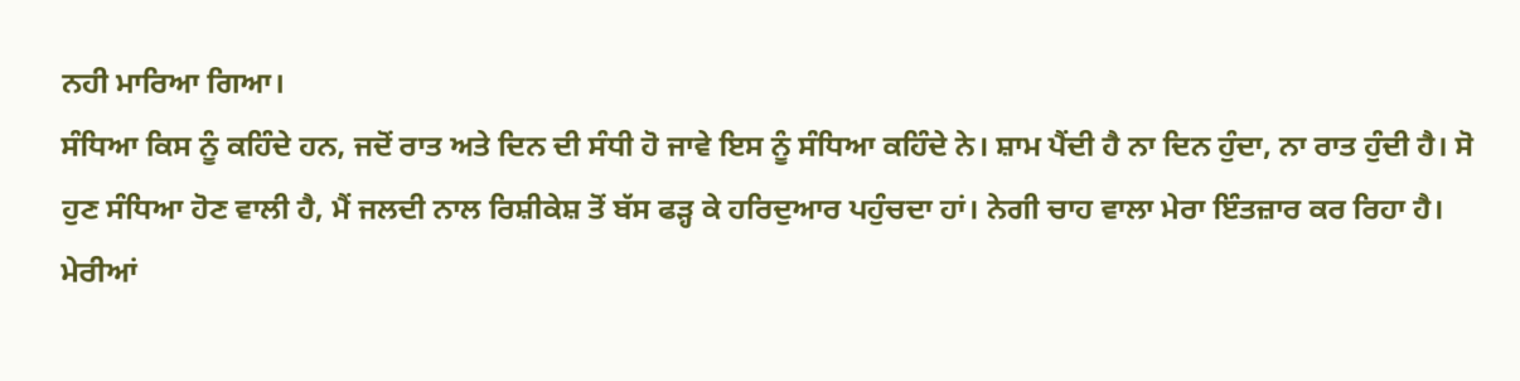ਨਹੀ ਮਾਰਿਆ ਗਿਆ।
ਸੰਧਿਆ ਕਿਸ ਨੂੰ ਕਹਿੰਦੇ ਹਨ, ਜਦੋਂ ਰਾਤ ਅਤੇ ਦਿਨ ਦੀ ਸੰਧੀ ਹੋ ਜਾਵੇ ਇਸ ਨੂੰ ਸੰਧਿਆ ਕਹਿੰਦੇ ਨੇ। ਸ਼ਾਮ ਪੈਂਦੀ ਹੈ ਨਾ ਦਿਨ ਹੁੰਦਾ, ਨਾ ਰਾਤ ਹੁੰਦੀ ਹੈ। ਸੋ ਹੁਣ ਸੰਧਿਆ ਹੋਣ ਵਾਲੀ ਹੈ, ਮੈਂ ਜਲਦੀ ਨਾਲ ਰਿਸ਼ੀਕੇਸ਼ ਤੋਂ ਬੱਸ ਫੜ੍ਹ ਕੇ ਹਰਿਦੁਆਰ ਪਹੁੰਚਦਾ ਹਾਂ। ਨੇਗੀ ਚਾਹ ਵਾਲਾ ਮੇਰਾ ਇੰਤਜ਼ਾਰ ਕਰ ਰਿਹਾ ਹੈ। ਮੇਰੀਆਂ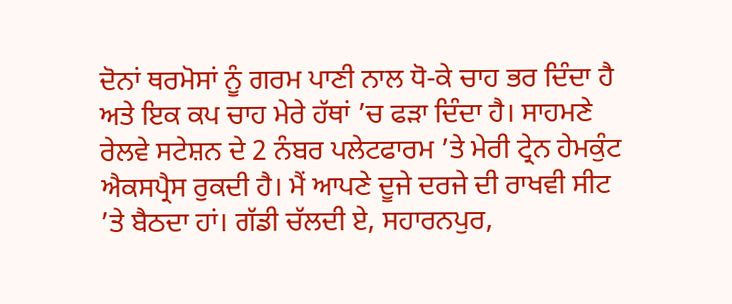ਦੋਨਾਂ ਥਰਮੋਸਾਂ ਨੂੰ ਗਰਮ ਪਾਣੀ ਨਾਲ ਧੋ-ਕੇ ਚਾਹ ਭਰ ਦਿੰਦਾ ਹੈ ਅਤੇ ਇਕ ਕਪ ਚਾਹ ਮੇਰੇ ਹੱਥਾਂ ’ਚ ਫੜਾ ਦਿੰਦਾ ਹੈ। ਸਾਹਮਣੇ ਰੇਲਵੇ ਸਟੇਸ਼ਨ ਦੇ 2 ਨੰਬਰ ਪਲੇਟਫਾਰਮ ’ਤੇ ਮੇਰੀ ਟ੍ਰੇਨ ਹੇਮਕੁੰਟ ਐਕਸਪ੍ਰੈਸ ਰੁਕਦੀ ਹੈ। ਮੈਂ ਆਪਣੇ ਦੂਜੇ ਦਰਜੇ ਦੀ ਰਾਖਵੀ ਸੀਟ ’ਤੇ ਬੈਠਦਾ ਹਾਂ। ਗੱਡੀ ਚੱਲਦੀ ਏ, ਸਹਾਰਨਪੁਰ,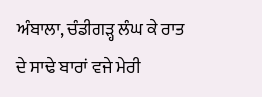ਅੰਬਾਲਾ, ਚੰਡੀਗੜ੍ਹ ਲੰਘ ਕੇ ਰਾਤ ਦੇ ਸਾਢੇ ਬਾਰਾਂ ਵਜੇ ਮੇਰੀ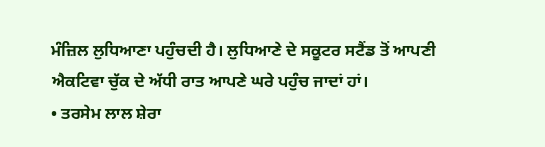ਮੰਜ਼ਿਲ ਲੁਧਿਆਣਾ ਪਹੁੰਚਦੀ ਹੈ। ਲੁਧਿਆਣੇ ਦੇ ਸਕੂਟਰ ਸਟੈਂਡ ਤੋਂ ਆਪਣੀ ਐਕਟਿਵਾ ਚੁੱਕ ਦੇ ਅੱਧੀ ਰਾਤ ਆਪਣੇ ਘਰੇ ਪਹੁੰਚ ਜਾਦਾਂ ਹਾਂ।
• ਤਰਸੇਮ ਲਾਲ ਸ਼ੇਰਾ